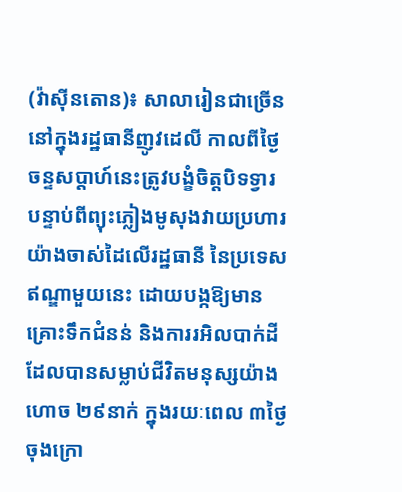(វ៉ាស៊ីនតោន)៖ សាលារៀនជាច្រើននៅក្នុងរដ្ឋធានីញូវដេលី កាលពីថ្ងៃចន្ទសប្ដាហ៍នេះត្រូវបង្ខំចិត្តបិទទ្វារ បន្ទាប់ពីព្យុះភ្លៀងមូសុងវាយប្រហារយ៉ាងចាស់ដៃលើរដ្ឋធានី នៃប្រទេសឥណ្ឌាមួយនេះ ដោយបង្កឱ្យមានគ្រោះទឹកជំនន់ និងការរអិលបាក់ដី ដែលបានសម្លាប់ជីវិតមនុស្សយ៉ាងហោច ២៩នាក់ ក្នុងរយៈពេល ៣ថ្ងៃចុងក្រោ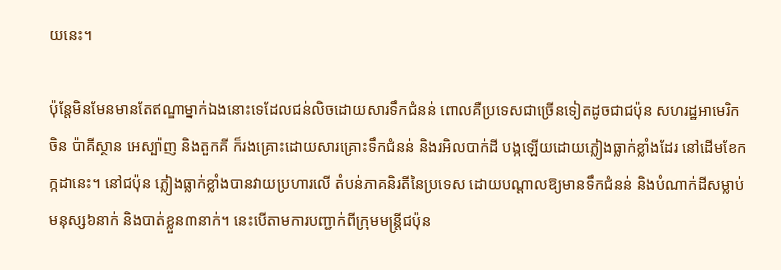យនេះ។

ប៉ុន្តែមិនមែនមានតែឥណ្ឌាម្នាក់ឯងនោះទេដែលជន់លិចដោយសារទឹកជំនន់ ពោលគឺប្រទេសជាច្រើនទៀតដូចជាជប៉ុន សហរដ្ឋអាមេរិក ចិន ប៉ាគីស្ថាន អេស្ប៉ាញ និងតួកគី ក៏រងគ្រោះដោយសារគ្រោះទឹកជំនន់ និងរអិលបាក់ដី បង្កឡើយដោយភ្លៀងធ្លាក់ខ្លាំងដែរ នៅដើមខែកក្កដានេះ។ នៅជប៉ុន ភ្លៀងធ្លាក់ខ្លាំងបានវាយប្រហារលើ តំបន់ភាគនិរតីនៃប្រទេស ដោយបណ្ដាលឱ្យមានទឹកជំនន់ និងបំណាក់ដីសម្លាប់មនុស្ស៦នាក់ និងបាត់ខ្លួន៣នាក់។ នេះបើតាមការបញ្ជាក់ពីក្រុមមន្ត្រីជប៉ុន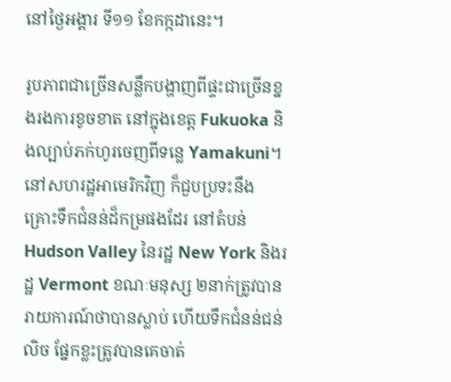នៅថ្ងៃអង្គារ ទី១១ ខែកក្កដានេះ។

រូបភាពជាច្រើនសន្លឹកបង្ហាញពីផ្ទះជាច្រើនខ្នងរងការខូចខាត នៅក្នុងខេត្ត Fukuoka និងល្បាប់ភក់ហូរចេញពីទន្លេ Yamakuni។ នៅសហរដ្ឋអាមេរិកវិញ ក៏ជួបប្រទះនឹង គ្រោះទឹកជំនន់ដ៏កម្រផងដែរ នៅតំបន់ Hudson Valley នៃរដ្ឋ New York និងរដ្ឋ Vermont ខណៈមនុស្ស ២នាក់ត្រូវបានរាយការណ៍ថាបានស្លាប់ ហើយទឹកជំនន់ជន់លិច ផ្នែកខ្លះត្រូវបានគេចាត់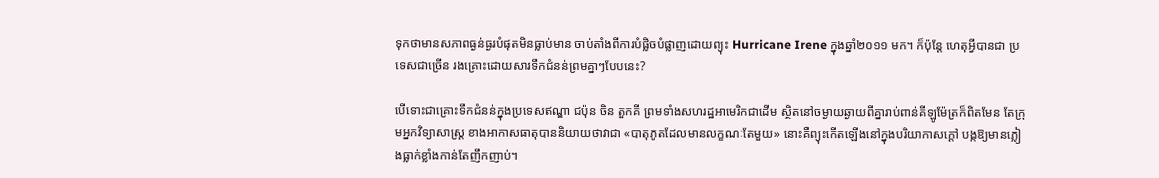ទុកថាមានសភាពធ្ងន់ធ្ងរបំផុតមិនធ្លាប់មាន ចាប់តាំងពីការបំផ្លិចបំផ្លាញដោយព្យុះ Hurricane Irene ក្នុងឆ្នាំ២០១១ មក។ ក៏ប៉ុន្តែ ហេតុអ្វីបានជា ប្រទេសជាច្រើន រងគ្រោះដោយសារទឹកជំនន់ព្រមគ្នាៗបែបនេះ?

បើទោះជាគ្រោះទឹកជំនន់ក្នុងប្រទេសឥណ្ឌា ជប៉ុន ចិន តួកគី ព្រមទាំងសហរដ្ឋអាមេរិកជាដើម ស្ថិតនៅចម្ងាយឆ្ងាយពីគ្នារាប់ពាន់គីឡូម៉ែត្រក៏ពិតមែន តែក្រុមអ្នកវិទ្យាសាស្ត្រ ខាងអាកាសធាតុបាននិយាយថាវាជា «បាតុភូតដែលមានលក្ខណៈតែមួយ» នោះគឺព្យុះកើតឡើងនៅក្នុងបរិយាកាសក្ដៅ បង្កឱ្យមានភ្លៀងធ្លាក់ខ្លាំងកាន់តែញឹកញាប់។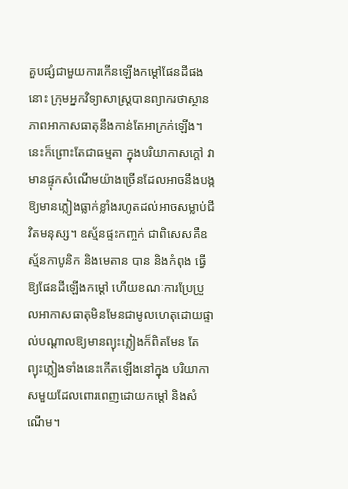គួបផ្សំជាមួយការកើនឡើងកម្ដៅផែនដីផងនោះ ក្រុមអ្នកវិទ្យាសាស្ត្របានព្យាករថាស្ថានភាពអាកាសធាតុនឹងកាន់តែអាក្រក់ឡើង។ នេះក៏ព្រោះតែជាធម្មតា ក្នុងបរិយាកាសក្ដៅ វាមានផ្ទុកសំណើមយ៉ាងច្រើនដែលអាចនឹងបង្កឱ្យមានភ្លៀងធ្លាក់ខ្លាំងរហូតដល់អាចសម្លាប់ជីវិតមនុស្ស។ ឧស្ម័នផ្ទះកញ្ចក់ ជាពិសេសគឺឧស្ម័នកាបូនិក និងមេតាន បាន និងកំពុង ធ្វើឱ្យផែនដីឡើងកម្ដៅ ហើយខណៈការប្រែប្រួលអាកាសធាតុមិនមែនជាមូលហេតុដោយផ្ទាល់បណ្ដាលឱ្យមានព្យុះភ្លៀងក៏ពិតមែន តែព្យុះភ្លៀងទាំងនេះកើតឡើងនៅក្នុង បរិយាកាសមួយដែលពោរពេញដោយកម្ដៅ និងសំណើម។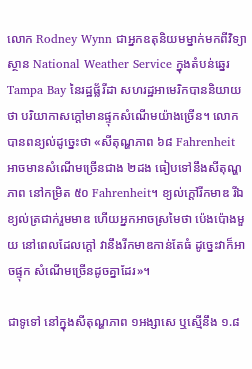លោក Rodney Wynn ជាអ្នកឧតុនិយមម្នាក់មកពីវិទ្យាស្ថាន National Weather Service ក្នុងតំបន់ឆ្នេរ Tampa Bay នៃរដ្ឋផ្ល័រីដា សហរដ្ឋអាមេរិកបាននិយាយថា បរិយាកាសក្ដៅមានផ្ទុកសំណើមយ៉ាងច្រើន។ លោកបានពន្យល់ដូច្នេះថា «សីតុណ្ហភាព ៦៨ Fahrenheit អាចមានសំណើមច្រើនជាង ២ដង ធៀបទៅនឹងសីតុណ្ហភាព នៅកម្រិត ៥០ Fahrenheit។ ខ្យល់ក្ដៅរីកមាឌ រីឯខ្យល់ត្រជាក់រួមមាឌ ហើយអ្នកអាចស្រមៃថា ប៉េងប៉ោងមួយ នៅពេលដែលក្ដៅ វានឹងរីកមាឌកាន់តែធំ ដូច្នេះវាក៏អាចផ្ទុក សំណើមច្រើនដូចគ្នាដែរ»។

ជាទូទៅ នៅក្នុងសីតុណ្ហភាព ១អង្សាសេ ឬស្មើនឹង ១.៨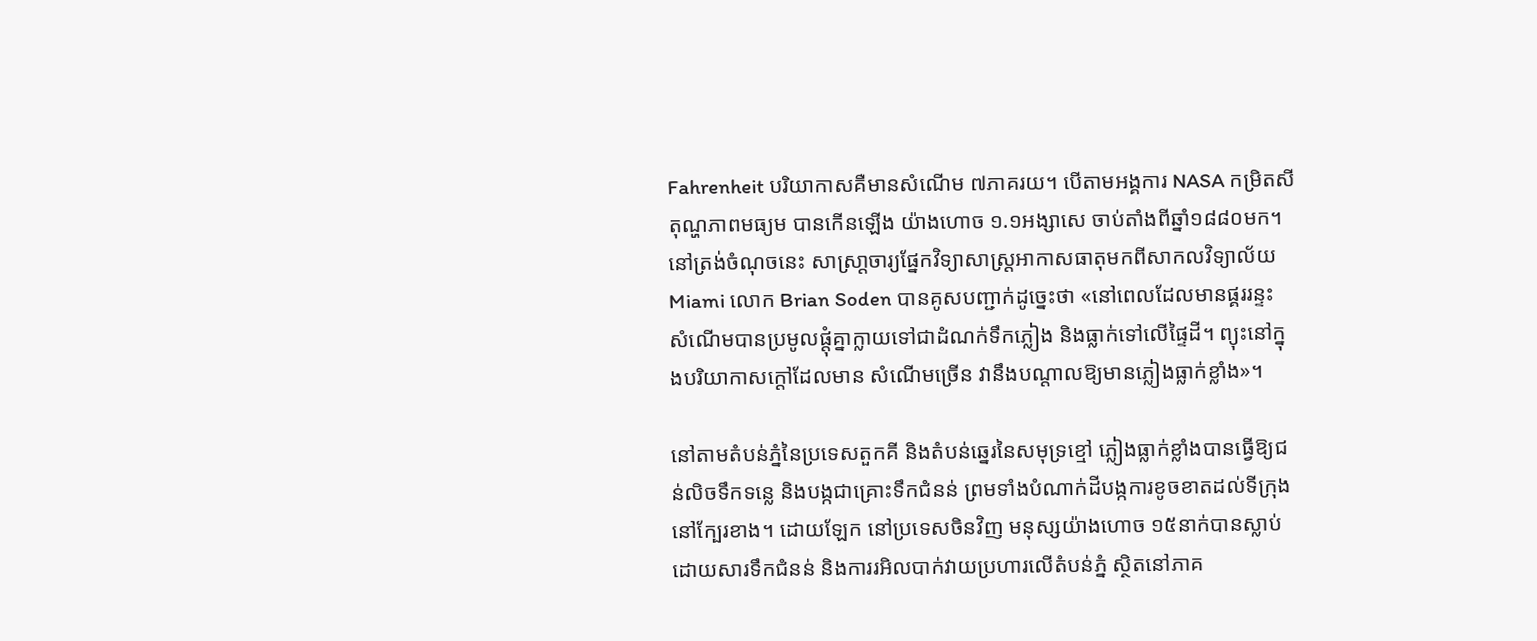Fahrenheit បរិយាកាសគឺមានសំណើម ៧ភាគរយ។ បើតាមអង្គការ NASA កម្រិតសីតុណ្ហភាពមធ្យម បានកើនឡើង យ៉ាងហោច ១.១អង្សាសេ ចាប់តាំងពីឆ្នាំ១៨៨០មក។ នៅត្រង់ចំណុចនេះ សាស្រា្តចារ្យផ្នែកវិទ្យាសាស្ត្រអាកាសធាតុមកពីសាកលវិទ្យាល័យ Miami លោក Brian Soden បានគូសបញ្ជាក់ដូច្នេះថា «នៅពេលដែលមានផ្គររន្ទះ សំណើមបានប្រមូលផ្ដុំគ្នាក្លាយទៅជាដំណក់ទឹកភ្លៀង និងធ្លាក់ទៅលើផ្ទៃដី។ ព្យុះនៅក្នុងបរិយាកាសក្ដៅដែលមាន សំណើមច្រើន វានឹងបណ្ដាលឱ្យមានភ្លៀងធ្លាក់ខ្លាំង»។

នៅតាមតំបន់ភ្នំនៃប្រទេសតួកគី និងតំបន់ឆ្នេរនៃសមុទ្រខ្មៅ ភ្លៀងធ្លាក់ខ្លាំងបានធ្វើឱ្យជន់លិចទឹកទន្លេ និងបង្កជាគ្រោះទឹកជំនន់ ព្រមទាំងបំណាក់ដីបង្កការខូចខាតដល់ទីក្រុង នៅក្បែរខាង។ ដោយឡែក នៅប្រទេសចិនវិញ មនុស្សយ៉ាងហោច ១៥នាក់បានស្លាប់ដោយសារទឹកជំនន់ និងការរអិលបាក់វាយប្រហារលើតំបន់ភ្នំ ស្ថិតនៅភាគ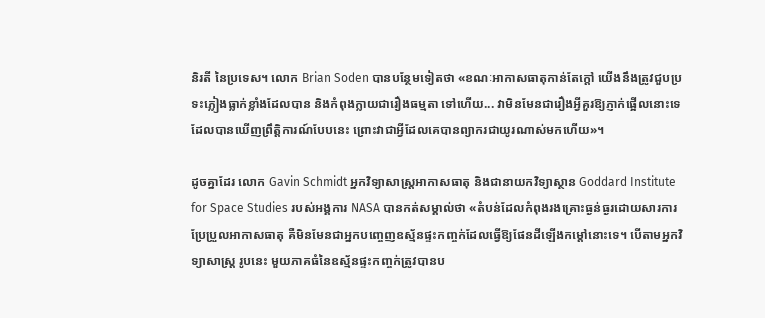និរតី នៃប្រទេស។ លោក Brian Soden បានបន្ថែមទៀតថា «ខណៈអាកាសធាតុកាន់តែក្ដៅ យើងនឹងត្រូវជួបប្រទះភ្លៀងធ្លាក់ខ្លាំងដែលបាន និងកំពុងក្លាយជារឿងធម្មតា ទៅហើយ... វាមិនមែនជារឿងអ្វីគួរឱ្យភ្ញាក់ផ្អើលនោះទេដែលបានឃើញព្រឹត្តិការណ៍បែបនេះ ព្រោះវាជាអ្វីដែលគេបានព្យាករជាយូរណាស់មកហើយ»។

ដូចគ្នាដែរ លោក Gavin Schmidt អ្នកវិទ្យាសាស្ត្រអាកាសធាតុ និងជានាយកវិទ្យាស្ថាន Goddard Institute for Space Studies របស់អង្គការ NASA បានកត់សម្គាល់ថា «តំបន់ដែលកំពុងរងគ្រោះធ្ងន់ធ្ងរដោយសារការប្រែប្រួលអាកាសធាតុ គឺមិនមែនជាអ្នកបញ្ចេញឧស្ម័នផ្ទះកញ្ចក់ដែលធ្វើឱ្យផែនដីឡើងកម្ដៅនោះទេ។ បើតាមអ្នកវិទ្យាសាស្ត្រ រូបនេះ មួយភាគធំនៃឧស្ម័នផ្ទះកញ្ចក់ត្រូវបានប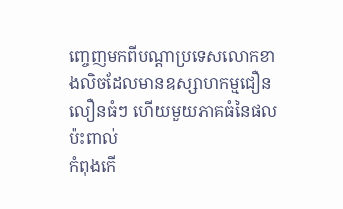ញ្ចេញមកពីបណ្ដាប្រទេសលោកខាងលិចដែលមានឧស្សាហកម្មជឿនលឿនធំៗ ហើយមួយភាគធំនៃផលប៉ះពាល់
កំពុងកើ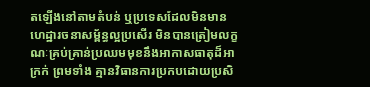តឡើងនៅតាមតំបន់ ឬប្រទេសដែលមិនមានហេដ្ឋារចនាសម្ព័ន្ធល្អប្រសើរ មិនបានត្រៀមលក្ខណៈគ្រប់គ្រាន់ប្រឈមមុខនឹងអាកាសធាតុដ៏អាក្រក់ ព្រមទាំង គ្មានវិធានការប្រកបដោយប្រសិ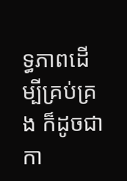ទ្ធភាពដើម្បីគ្រប់គ្រង ក៏ដូចជាកា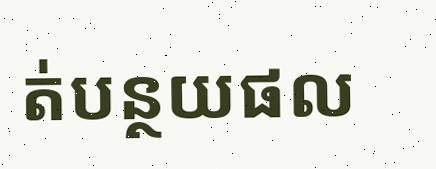ត់បន្ថយផល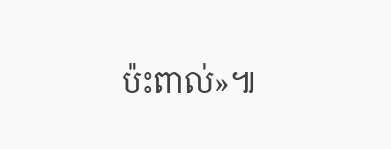ប៉ះពាល់»៕